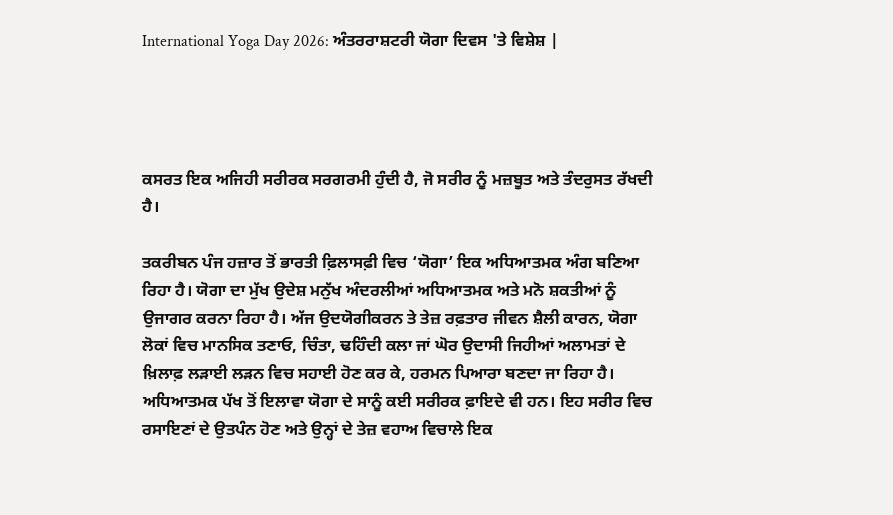International Yoga Day 2026: ਅੰਤਰਰਾਸ਼ਟਰੀ ਯੋਗਾ ਦਿਵਸ 'ਤੇ ਵਿਸ਼ੇਸ਼ |




ਕਸਰਤ ਇਕ ਅਜਿਹੀ ਸਰੀਰਕ ਸਰਗਰਮੀ ਹੁੰਦੀ ਹੈ, ਜੋ ਸਰੀਰ ਨੂੰ ਮਜ਼ਬੂਤ ਅਤੇ ਤੰਦਰੁਸਤ ਰੱਖਦੀ ਹੈ।

ਤਕਰੀਬਨ ਪੰਜ ਹਜ਼ਾਰ ਤੋਂ ਭਾਰਤੀ ਫ਼ਿਲਾਸਫ਼ੀ ਵਿਚ ‘ਯੋਗਾ’ ਇਕ ਅਧਿਆਤਮਕ ਅੰਗ ਬਣਿਆ ਰਿਹਾ ਹੈ। ਯੋਗਾ ਦਾ ਮੁੱਖ ਉਦੇਸ਼ ਮਨੁੱਖ ਅੰਦਰਲੀਆਂ ਅਧਿਆਤਮਕ ਅਤੇ ਮਨੋ ਸ਼ਕਤੀਆਂ ਨੂੰ ਉਜਾਗਰ ਕਰਨਾ ਰਿਹਾ ਹੈ। ਅੱਜ ਉਦਯੋਗੀਕਰਨ ਤੇ ਤੇਜ਼ ਰਫ਼ਤਾਰ ਜੀਵਨ ਸ਼ੈਲੀ ਕਾਰਨ, ਯੋਗਾ ਲੋਕਾਂ ਵਿਚ ਮਾਨਸਿਕ ਤਣਾਓ, ਚਿੰਤਾ, ਢਹਿੰਦੀ ਕਲਾ ਜਾਂ ਘੋਰ ਉਦਾਸੀ ਜਿਹੀਆਂ ਅਲਾਮਤਾਂ ਦੇ ਖ਼ਿਲਾਫ਼ ਲੜਾਈ ਲੜਨ ਵਿਚ ਸਹਾਈ ਹੋਣ ਕਰ ਕੇ, ਹਰਮਨ ਪਿਆਰਾ ਬਣਦਾ ਜਾ ਰਿਹਾ ਹੈ। ਅਧਿਆਤਮਕ ਪੱਖ ਤੋਂ ਇਲਾਵਾ ਯੋਗਾ ਦੇ ਸਾਨੂੰ ਕਈ ਸਰੀਰਕ ਫ਼ਾਇਦੇ ਵੀ ਹਨ। ਇਹ ਸਰੀਰ ਵਿਚ ਰਸਾਇਣਾਂ ਦੇ ਉਤਪੰਨ ਹੋਣ ਅਤੇ ਉਨ੍ਹਾਂ ਦੇ ਤੇਜ਼ ਵਹਾਅ ਵਿਚਾਲੇ ਇਕ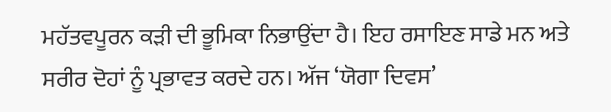ਮਹੱਤਵਪੂਰਨ ਕੜੀ ਦੀ ਭੂਮਿਕਾ ਨਿਭਾਉਂਦਾ ਹੈ। ਇਹ ਰਸਾਇਣ ਸਾਡੇ ਮਨ ਅਤੇ ਸਰੀਰ ਦੋਹਾਂ ਨੂੰ ਪ੍ਰਭਾਵਤ ਕਰਦੇ ਹਨ। ਅੱਜ ‘ਯੋਗਾ ਦਿਵਸ’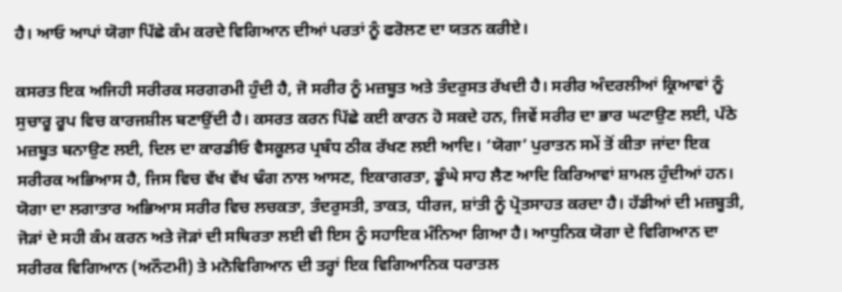ਹੈ। ਆਓ ਆਪਾਂ ਯੋਗਾ ਪਿੱਛੇ ਕੰਮ ਕਰਦੇ ਵਿਗਿਆਨ ਦੀਆਂ ਪਰਤਾਂ ਨੂੰ ਫਰੋਲਣ ਦਾ ਯਤਨ ਕਰੀਏ।

ਕਸਰਤ ਇਕ ਅਜਿਹੀ ਸਰੀਰਕ ਸਰਗਰਮੀ ਹੁੰਦੀ ਹੈ, ਜੋ ਸਰੀਰ ਨੂੰ ਮਜ਼ਬੂਤ ਅਤੇ ਤੰਦਰੁਸਤ ਰੱਖਦੀ ਹੈ। ਸਰੀਰ ਅੰਦਰਲੀਆਂ ਕ੍ਰਿਆਵਾਂ ਨੂੰ ਸੁਚਾਰੂ ਰੂਪ ਵਿਚ ਕਾਰਜਸ਼ੀਲ ਬਣਾਉਂਦੀ ਹੈ। ਕਸਰਤ ਕਰਨ ਪਿੱਛੇ ਕਈ ਕਾਰਨ ਹੋ ਸਕਦੇ ਹਨ, ਜਿਵੇਂ ਸਰੀਰ ਦਾ ਭਾਰ ਘਟਾਉਣ ਲਈ, ਪੱਠੇ ਮਜ਼ਬੂਤ ਬਨਾਉਣ ਲਈ, ਦਿਲ ਦਾ ਕਾਰਡੀਓ ਵੈਸਕੂਲਰ ਪ੍ਰਬੰਧ ਠੀਕ ਰੱਖਣ ਲਈ ਆਦਿ। ‘ਯੋਗਾ’ ਪੁਰਾਤਨ ਸਮੇਂ ਤੋਂ ਕੀਤਾ ਜਾਂਦਾ ਇਕ ਸਰੀਰਕ ਅਭਿਆਸ ਹੈ, ਜਿਸ ਵਿਚ ਵੱਖ ਵੱਖ ਢੰਗ ਨਾਲ ਆਸਣ, ਇਕਾਗਰਤਾ, ਡੂੰਘੇ ਸਾਹ ਲੈਣ ਆਦਿ ਕਿਰਿਆਵਾਂ ਸ਼ਾਮਲ ਹੁੰਦੀਆਂ ਹਨ। ਯੋਗਾ ਦਾ ਲਗਾਤਾਰ ਅਭਿਆਸ ਸਰੀਰ ਵਿਚ ਲਚਕਤਾ, ਤੰਦਰੁਸਤੀ, ਤਾਕਤ, ਧੀਰਜ, ਸ਼ਾਂਤੀ ਨੂੰ ਪ੍ਰੋਤਸਾਹਤ ਕਰਦਾ ਹੈ। ਹੱਡੀਆਂ ਦੀ ਮਜ਼ਬੂਤੀ, ਜੋੜਾਂ ਦੇ ਸਹੀ ਕੰਮ ਕਰਨ ਅਤੇ ਜੋੜਾਂ ਦੀ ਸਥਿਰਤਾ ਲਈ ਵੀ ਇਸ ਨੂੰ ਸਹਾਇਕ ਮੰਨਿਆ ਗਿਆ ਹੈ। ਆਧੁਨਿਕ ਯੋਗਾ ਦੇ ਵਿਗਿਆਨ ਦਾ ਸਰੀਰਕ ਵਿਗਿਆਨ (ਅਨੌਟਮੀ) ਤੇ ਮਨੋਵਿਗਿਆਨ ਦੀ ਤਰ੍ਹਾਂ ਇਕ ਵਿਗਿਆਨਿਕ ਧਰਾਤਲ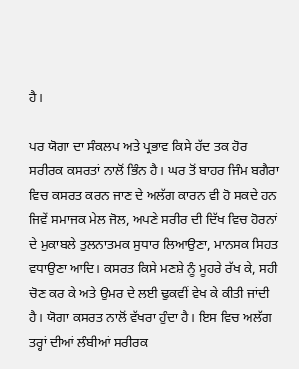ਹੈ।

ਪਰ ਯੋਗਾ ਦਾ ਸੰਕਲਪ ਅਤੇ ਪ੍ਰਭਾਵ ਕਿਸੇ ਹੱਦ ਤਕ ਹੋਰ ਸਰੀਰਕ ਕਸਰਤਾਂ ਨਾਲੋਂ ਭਿੰਨ ਹੈ। ਘਰ ਤੋਂ ਬਾਹਰ ਜਿੰਮ ਬਗੈਰਾ ਵਿਚ ਕਸਰਤ ਕਰਨ ਜਾਣ ਦੇ ਅਲੱਗ ਕਾਰਨ ਵੀ ਹੋ ਸਕਦੇ ਹਨ ਜਿਵੇਂ ਸਮਾਜਕ ਮੇਲ ਜੋਲ, ਅਪਣੇ ਸਰੀਰ ਦੀ ਦਿੱਖ ਵਿਚ ਹੋਰਨਾਂ ਦੇ ਮੁਕਾਬਲੇ ਤੁਲਨਾਤਮਕ ਸੁਧਾਰ ਲਿਆਉਣਾ, ਮਾਨਸਕ ਸਿਹਤ ਵਧਾਉਣਾ ਆਦਿ। ਕਸਰਤ ਕਿਸੇ ਮਣਸ਼ੇ ਨੂੰ ਮੂਹਰੇ ਰੱਖ ਕੇ, ਸਹੀ ਚੋਣ ਕਰ ਕੇ ਅਤੇ ਉਮਰ ਦੇ ਲਈ ਢੁਕਵੀਂ ਵੇਖ ਕੇ ਕੀਤੀ ਜਾਂਦੀ ਹੈ। ਯੋਗਾ ਕਸਰਤ ਨਾਲੋਂ ਵੱਖਰਾ ਹੁੰਦਾ ਹੈ। ਇਸ ਵਿਚ ਅਲੱਗ ਤਰ੍ਹਾਂ ਦੀਆਂ ਲੰਬੀਆਂ ਸਰੀਰਕ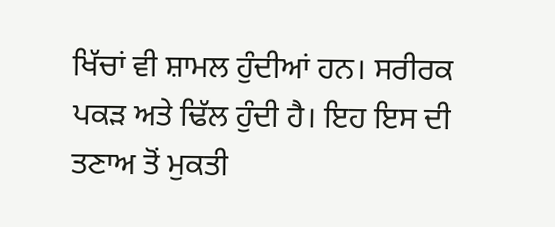ਖਿੱਚਾਂ ਵੀ ਸ਼ਾਮਲ ਹੁੰਦੀਆਂ ਹਨ। ਸਰੀਰਕ ਪਕੜ ਅਤੇ ਢਿੱਲ ਹੁੰਦੀ ਹੈ। ਇਹ ਇਸ ਦੀ ਤਣਾਅ ਤੋਂ ਮੁਕਤੀ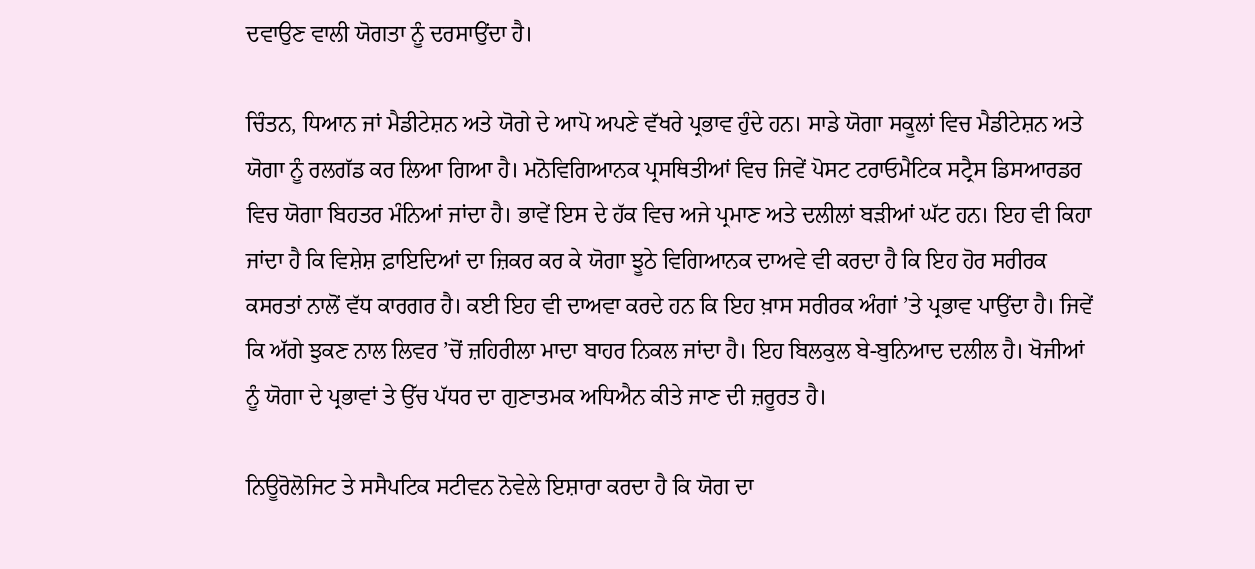ਦਵਾਉਣ ਵਾਲੀ ਯੋਗਤਾ ਨੂੰ ਦਰਸਾਉਂਦਾ ਹੈ।

ਚਿੰਤਨ, ਧਿਆਨ ਜਾਂ ਮੈਡੀਟੇਸ਼ਨ ਅਤੇ ਯੋਗੇ ਦੇ ਆਪੋ ਅਪਣੇ ਵੱਖਰੇ ਪ੍ਰਭਾਵ ਹੁੰਦੇ ਹਨ। ਸਾਡੇ ਯੋਗਾ ਸਕੂਲਾਂ ਵਿਚ ਮੈਡੀਟੇਸ਼ਨ ਅਤੇ ਯੋਗਾ ਨੂੰ ਰਲਗੱਡ ਕਰ ਲਿਆ ਗਿਆ ਹੈ। ਮਨੋਵਿਗਿਆਨਕ ਪ੍ਰਸਥਿਤੀਆਂ ਵਿਚ ਜਿਵੇਂ ਪੋਸਟ ਟਰਾਓਮੈਟਿਕ ਸਟ੍ਰੈਸ ਡਿਸਆਰਡਰ ਵਿਚ ਯੋਗਾ ਬਿਹਤਰ ਮੰਨਿਆਂ ਜਾਂਦਾ ਹੈ। ਭਾਵੇਂ ਇਸ ਦੇ ਹੱਕ ਵਿਚ ਅਜੇ ਪ੍ਰਮਾਣ ਅਤੇ ਦਲੀਲਾਂ ਬੜੀਆਂ ਘੱਟ ਹਨ। ਇਹ ਵੀ ਕਿਹਾ ਜਾਂਦਾ ਹੈ ਕਿ ਵਿਸ਼ੇਸ਼ ਫ਼ਾਇਦਿਆਂ ਦਾ ਜ਼ਿਕਰ ਕਰ ਕੇ ਯੋਗਾ ਝੂਠੇ ਵਿਗਿਆਨਕ ਦਾਅਵੇ ਵੀ ਕਰਦਾ ਹੈ ਕਿ ਇਹ ਹੋਰ ਸਰੀਰਕ ਕਸਰਤਾਂ ਨਾਲੋਂ ਵੱਧ ਕਾਰਗਰ ਹੈ। ਕਈ ਇਹ ਵੀ ਦਾਅਵਾ ਕਰਦੇ ਹਨ ਕਿ ਇਹ ਖ਼ਾਸ ਸਰੀਰਕ ਅੰਗਾਂ ’ਤੇ ਪ੍ਰਭਾਵ ਪਾਉਂਦਾ ਹੈ। ਜਿਵੇਂ ਕਿ ਅੱਗੇ ਝੁਕਣ ਨਾਲ ਲਿਵਰ ’ਚੋਂ ਜ਼ਹਿਰੀਲਾ ਮਾਦਾ ਬਾਹਰ ਨਿਕਲ ਜਾਂਦਾ ਹੈ। ਇਹ ਬਿਲਕੁਲ ਬੇ-ਬੁਨਿਆਦ ਦਲੀਲ ਹੈ। ਖੋਜੀਆਂ ਨੂੰ ਯੋਗਾ ਦੇ ਪ੍ਰਭਾਵਾਂ ਤੇ ਉੱਚ ਪੱਧਰ ਦਾ ਗੁਣਾਤਮਕ ਅਧਿਐਨ ਕੀਤੇ ਜਾਣ ਦੀ ਜ਼ਰੂਰਤ ਹੈ।

ਨਿਊਰੋਲੋਜਿਟ ਤੇ ਸਸੈਪਟਿਕ ਸਟੀਵਨ ਨੋਵੇਲੇ ਇਸ਼ਾਰਾ ਕਰਦਾ ਹੈ ਕਿ ਯੋਗ ਦਾ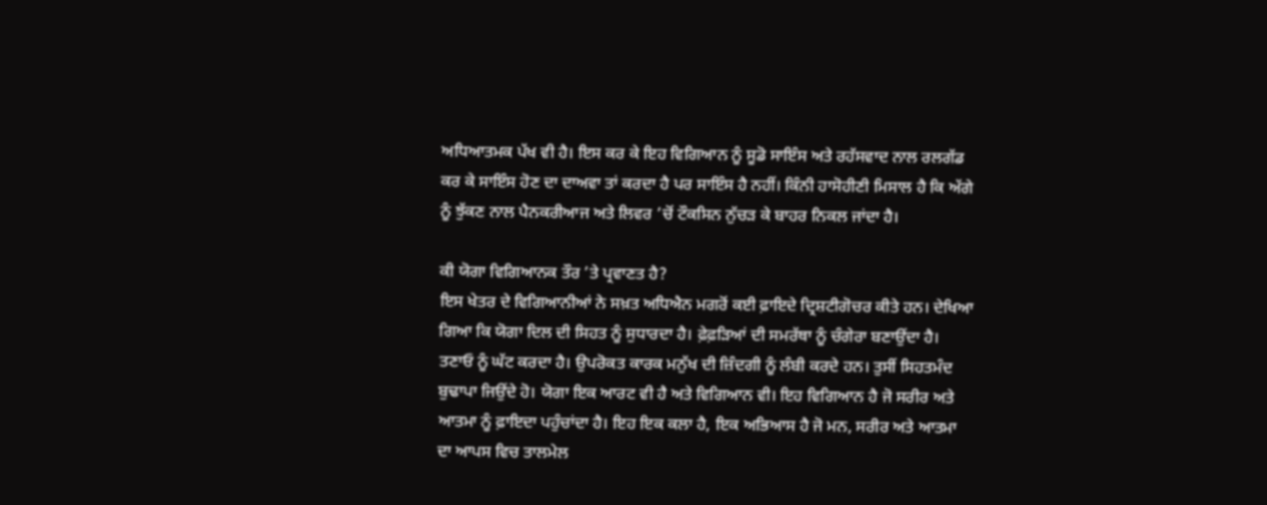ਅਧਿਆਤਮਕ ਪੱਖ ਵੀ ਹੈ। ਇਸ ਕਰ ਕੇ ਇਹ ਵਿਗਿਆਨ ਨੂੰ ਸੂਡੋ ਸਾਇੰਸ ਅਤੇ ਰਹੱਸਵਾਦ ਨਾਲ ਰਲਗੱਡ ਕਰ ਕੇ ਸਾਇੰਸ ਹੋਣ ਦਾ ਦਾਅਵਾ ਤਾਂ ਕਰਦਾ ਹੈ ਪਰ ਸਾਇੰਸ ਹੈ ਨਹੀਂ। ਕਿੰਨੀ ਹਾਸੋਹੀਣੀ ਮਿਸਾਲ ਹੈ ਕਿ ਅੱਗੇ ਨੂੰ ਝੁੱਕਣ ਨਾਲ ਪੈਨਕਰੀਆਜ ਅਤੇ ਲਿਵਰ ’ਚੋਂ ਟੌਕਸਿਨ ਨੁੱਚੜ ਕੇ ਬਾਹਰ ਨਿਕਲ ਜਾਂਦਾ ਹੈ।

ਕੀ ਯੋਗਾ ਵਿਗਿਆਨਕ ਤੌਰ ’ਤੇ ਪ੍ਰਵਾਣਤ ਹੈ?
ਇਸ ਖੇਤਰ ਦੇ ਵਿਗਿਆਨੀਆਂ ਨੇ ਸਖ਼ਤ ਅਧਿਐਨ ਮਗਰੋਂ ਕਈ ਫ਼ਾਇਦੇ ਦ੍ਰਿਸ਼ਟੀਗੋਚਰ ਕੀਤੇ ਹਨ। ਦੇਖਿਆ ਗਿਆ ਕਿ ਯੋਗਾ ਦਿਲ ਦੀ ਸਿਹਤ ਨੂੰ ਸੁਧਾਰਦਾ ਹੈ। ਫ਼ੇਫ਼ੜਿਆਂ ਦੀ ਸਮਰੱਥਾ ਨੂੰ ਚੰਗੇਰਾ ਬਣਾਉਂਦਾ ਹੈ। ਤਣਾਓ ਨੂੰ ਘੱਟ ਕਰਦਾ ਹੈ। ਉਪਰੋਕਤ ਕਾਰਕ ਮਨੁੱਖ ਦੀ ਜ਼ਿੰਦਗੀ ਨੂੰ ਲੰਬੀ ਕਰਦੇ ਹਨ। ਤੁਸੀਂ ਸਿਹਤਮੰਦ ਬੁਢਾਪਾ ਜਿਉਂਦੇ ਹੋ। ਯੋਗਾ ਇਕ ਆਰਟ ਵੀ ਹੈ ਅਤੇ ਵਿਗਿਆਨ ਵੀ। ਇਹ ਵਿਗਿਆਨ ਹੈ ਜੋ ਸਰੀਰ ਅਤੇ ਆਤਮਾ ਨੂੰ ਫ਼ਾਇਦਾ ਪਹੁੰਚਾਂਦਾ ਹੈ। ਇਹ ਇਕ ਕਲਾ ਹੈ, ਇਕ ਅਭਿਆਸ ਹੈ ਜੋ ਮਨ, ਸਰੀਰ ਅਤੇ ਆਤਮਾ ਦਾ ਆਪਸ ਵਿਚ ਤਾਲਮੇਲ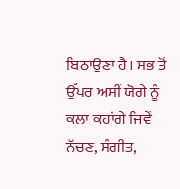ਬਿਠਾਉਣਾ ਹੈ। ਸਭ ਤੋਂ ਉੱਪਰ ਅਸੀਂ ਯੋਗੇ ਨੂੰ ਕਲਾ ਕਹਾਂਗੇ ਜਿਵੇਂ ਨੱਚਣ, ਸੰਗੀਤ,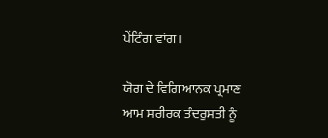ਪੇਂਟਿੰਗ ਵਾਂਗ।

ਯੋਗ ਦੇ ਵਿਗਿਆਨਕ ਪ੍ਰਮਾਣ
ਆਮ ਸਰੀਰਕ ਤੰਦਰੁਸਤੀ ਨੂੰ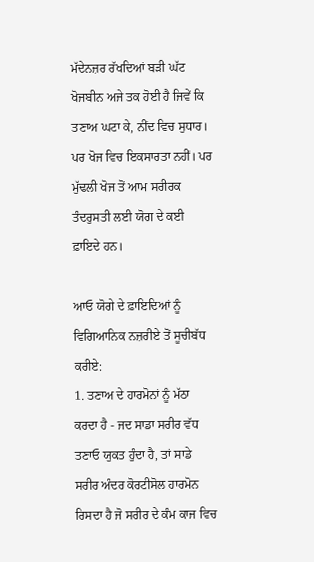ਮੱਦੇਨਜ਼ਰ ਰੱਖਦਿਆਂ ਬੜੀ ਘੱਟ ਖੋਜਬੀਨ ਅਜੇ ਤਕ ਹੋਈ ਹੈ ਜਿਵੇਂ ਕਿ ਤਣਾਅ ਘਟਾ ਕੇ, ਨੀਂਦ ਵਿਚ ਸੁਧਾਰ। ਪਰ ਖੋਜ ਵਿਚ ਇਕਸਾਰਤਾ ਨਹੀਂ। ਪਰ ਮੁੱਢਲੀ ਖੋਜ ਤੋਂ ਆਮ ਸਰੀਰਕ ਤੰਦਰੁਸਤੀ ਲਈ ਯੋਗ ਦੇ ਕਈ ਫ਼ਾਇਦੇ ਹਨ।

ਆਓ ਯੋਗੇ ਦੇ ਫ਼ਾਇਦਿਆਂ ਨੂੰ ਵਿਗਿਆਨਿਕ ਨਜ਼ਰੀਏ ਤੋਂ ਸੂਚੀਬੱਧ ਕਰੀਏ:
1. ਤਣਾਅ ਦੇ ਹਾਰਮੋਨਾਂ ਨੂੰ ਮੱਠਾ ਕਰਦਾ ਹੈ - ਜਦ ਸਾਡਾ ਸਰੀਰ ਵੱਧ ਤਣਾਓ ਯੁਕਤ ਹੁੰਦਾ ਹੈ, ਤਾਂ ਸਾਡੇ ਸਰੀਰ ਅੰਦਰ ਕੋਰਟੀਸੋਲ ਹਾਰਮੋਨ ਰਿਸਦਾ ਹੈ ਜੋ ਸਰੀਰ ਦੇ ਕੰਮ ਕਾਜ ਵਿਚ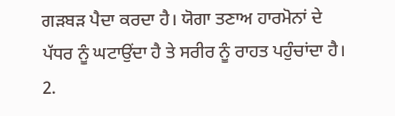ਗੜਬੜ ਪੈਦਾ ਕਰਦਾ ਹੈ। ਯੋਗਾ ਤਣਾਅ ਹਾਰਮੋਨਾਂ ਦੇ ਪੱਧਰ ਨੂੰ ਘਟਾਉਂਦਾ ਹੈ ਤੇ ਸਰੀਰ ਨੂੰ ਰਾਹਤ ਪਹੁੰਚਾਂਦਾ ਹੈ।
2.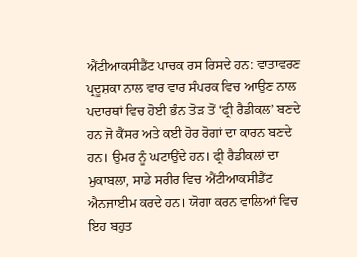ਐਂਟੀਆਕਸੀਡੈਂਟ ਪਾਚਕ ਰਸ ਰਿਸਦੇ ਹਨ: ਵਾਤਾਵਰਣ ਪ੍ਰਦੂਸ਼ਕਾ ਨਾਲ ਵਾਰ ਵਾਰ ਸੰਪਰਕ ਵਿਚ ਆਉਣ ਨਾਲ ਪਦਾਰਥਾਂ ਵਿਚ ਹੋਈ ਭੰਨ ਤੋੜ ਤੋਂ ‘ਫ੍ਰੀ ਰੈਡੀਕਲ’ ਬਣਦੇ ਹਨ ਜੋ ਕੈਂਸਰ ਅਤੇ ਕਈ ਹੋਰ ਰੋਗਾਂ ਦਾ ਕਾਰਨ ਬਣਦੇ ਹਨ। ਉਮਰ ਨੂੰ ਘਟਾਉਂਦੇ ਹਨ। ਫ੍ਰੀ ਰੈਡੀਕਲਾਂ ਦਾ ਮੁਕਾਬਲਾ, ਸਾਡੇ ਸਰੀਰ ਵਿਚ ਐਂਟੀਆਕਸੀਡੈਂਟ ਐਨਜਾਈਮ ਕਰਦੇ ਹਨ। ਯੋਗਾ ਕਰਨ ਵਾਲਿਆਂ ਵਿਚ ਇਹ ਬਹੁਤ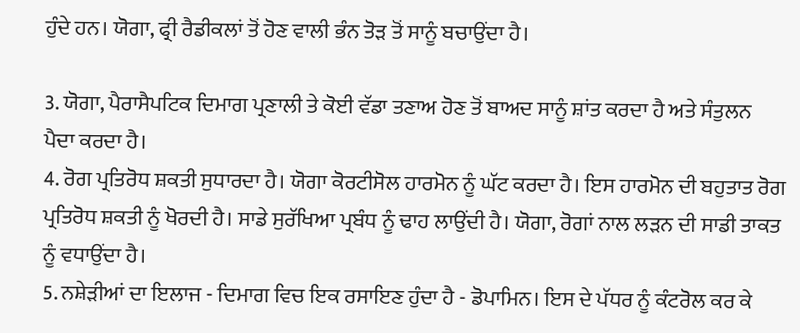ਹੁੰਦੇ ਹਨ। ਯੋਗਾ, ਫ੍ਰੀ ਰੈਡੀਕਲਾਂ ਤੋਂ ਹੋਣ ਵਾਲੀ ਭੰਨ ਤੋੜ ਤੋਂ ਸਾਨੂੰ ਬਚਾਉਂਦਾ ਹੈ।

3. ਯੋਗਾ, ਪੈਰਾਸੈਪਟਿਕ ਦਿਮਾਗ ਪ੍ਰਣਾਲੀ ਤੇ ਕੋਈ ਵੱਡਾ ਤਣਾਅ ਹੋਣ ਤੋਂ ਬਾਅਦ ਸਾਨੂੰ ਸ਼ਾਂਤ ਕਰਦਾ ਹੈ ਅਤੇ ਸੰਤੁਲਨ ਪੈਦਾ ਕਰਦਾ ਹੈ।
4. ਰੋਗ ਪ੍ਰਤਿਰੋਧ ਸ਼ਕਤੀ ਸੁਧਾਰਦਾ ਹੈ। ਯੋਗਾ ਕੋਰਟੀਸੋਲ ਹਾਰਮੋਨ ਨੂੰ ਘੱਟ ਕਰਦਾ ਹੈ। ਇਸ ਹਾਰਮੋਨ ਦੀ ਬਹੁਤਾਤ ਰੋਗ ਪ੍ਰਤਿਰੋਧ ਸ਼ਕਤੀ ਨੂੰ ਖੋਰਦੀ ਹੈ। ਸਾਡੇ ਸੁਰੱਖਿਆ ਪ੍ਰਬੰਧ ਨੂੰ ਢਾਹ ਲਾਉਂਦੀ ਹੈ। ਯੋਗਾ, ਰੋਗਾਂ ਨਾਲ ਲੜਨ ਦੀ ਸਾਡੀ ਤਾਕਤ ਨੂੰ ਵਧਾਉਂਦਾ ਹੈ।
5. ਨਸ਼ੇੜੀਆਂ ਦਾ ਇਲਾਜ - ਦਿਮਾਗ ਵਿਚ ਇਕ ਰਸਾਇਣ ਹੁੰਦਾ ਹੈ - ਡੋਪਾਮਿਨ। ਇਸ ਦੇ ਪੱਧਰ ਨੂੰ ਕੰਟਰੋਲ ਕਰ ਕੇ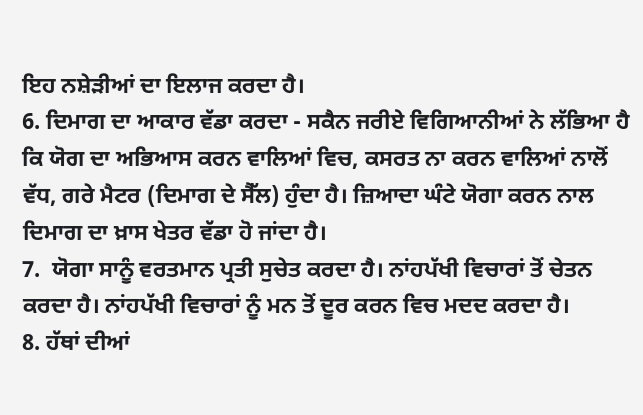ਇਹ ਨਸ਼ੇੜੀਆਂ ਦਾ ਇਲਾਜ ਕਰਦਾ ਹੈ।
6. ਦਿਮਾਗ ਦਾ ਆਕਾਰ ਵੱਡਾ ਕਰਦਾ - ਸਕੈਨ ਜਰੀਏ ਵਿਗਿਆਨੀਆਂ ਨੇ ਲੱਭਿਆ ਹੈ ਕਿ ਯੋਗ ਦਾ ਅਭਿਆਸ ਕਰਨ ਵਾਲਿਆਂ ਵਿਚ, ਕਸਰਤ ਨਾ ਕਰਨ ਵਾਲਿਆਂ ਨਾਲੋਂ ਵੱਧ, ਗਰੇ ਮੈਟਰ (ਦਿਮਾਗ ਦੇ ਸੈੱਲ) ਹੁੰਦਾ ਹੈ। ਜ਼ਿਆਦਾ ਘੰਟੇ ਯੋਗਾ ਕਰਨ ਨਾਲ ਦਿਮਾਗ ਦਾ ਖ਼ਾਸ ਖੇਤਰ ਵੱਡਾ ਹੋ ਜਾਂਦਾ ਹੈ।
7.  ਯੋਗਾ ਸਾਨੂੰ ਵਰਤਮਾਨ ਪ੍ਰਤੀ ਸੁਚੇਤ ਕਰਦਾ ਹੈ। ਨਾਂਹਪੱਖੀ ਵਿਚਾਰਾਂ ਤੋਂ ਚੇਤਨ ਕਰਦਾ ਹੈ। ਨਾਂਹਪੱਖੀ ਵਿਚਾਰਾਂ ਨੂੰ ਮਨ ਤੋਂ ਦੂਰ ਕਰਨ ਵਿਚ ਮਦਦ ਕਰਦਾ ਹੈ।
8. ਹੱਥਾਂ ਦੀਆਂ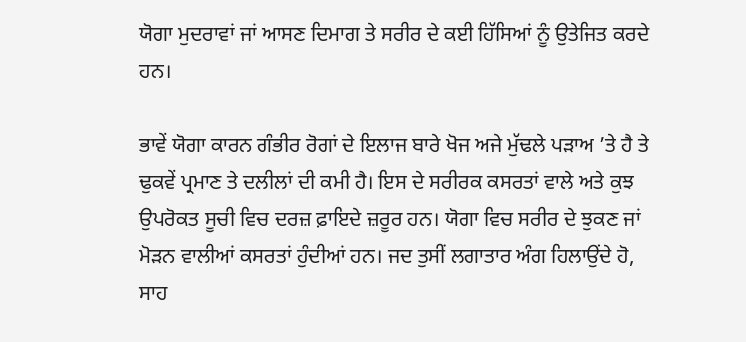ਯੋਗਾ ਮੁਦਰਾਵਾਂ ਜਾਂ ਆਸਣ ਦਿਮਾਗ ਤੇ ਸਰੀਰ ਦੇ ਕਈ ਹਿੱਸਿਆਂ ਨੂੰ ਉਤੇਜਿਤ ਕਰਦੇ ਹਨ।

ਭਾਵੇਂ ਯੋਗਾ ਕਾਰਨ ਗੰਭੀਰ ਰੋਗਾਂ ਦੇ ਇਲਾਜ ਬਾਰੇ ਖੋਜ ਅਜੇ ਮੁੱਢਲੇ ਪੜਾਅ ’ਤੇ ਹੈ ਤੇ ਢੁਕਵੇਂ ਪ੍ਰਮਾਣ ਤੇ ਦਲੀਲਾਂ ਦੀ ਕਮੀ ਹੈ। ਇਸ ਦੇ ਸਰੀਰਕ ਕਸਰਤਾਂ ਵਾਲੇ ਅਤੇ ਕੁਝ ਉਪਰੋਕਤ ਸੂਚੀ ਵਿਚ ਦਰਜ਼ ਫ਼ਾਇਦੇ ਜ਼ਰੂਰ ਹਨ। ਯੋਗਾ ਵਿਚ ਸਰੀਰ ਦੇ ਝੁਕਣ ਜਾਂ ਮੋੜਨ ਵਾਲੀਆਂ ਕਸਰਤਾਂ ਹੁੰਦੀਆਂ ਹਨ। ਜਦ ਤੁਸੀਂ ਲਗਾਤਾਰ ਅੰਗ ਹਿਲਾਉਂਦੇ ਹੋ, ਸਾਹ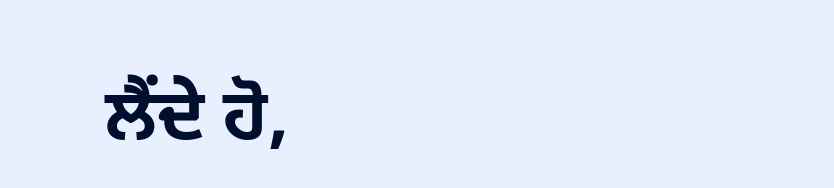ਲੈਂਦੇ ਹੋ,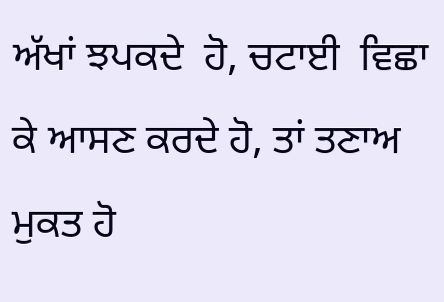ਅੱਖਾਂ ਝਪਕਦੇ  ਹੋ, ਚਟਾਈ  ਵਿਛਾ  ਕੇ ਆਸਣ ਕਰਦੇ ਹੋ, ਤਾਂ ਤਣਾਅ ਮੁਕਤ ਹੋ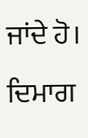ਜਾਂਦੇ ਹੋ। ਦਿਮਾਗ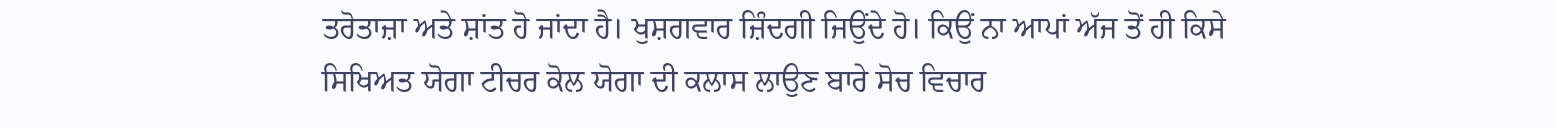ਤਰੋਤਾਜ਼ਾ ਅਤੇ ਸ਼ਾਂਤ ਹੋ ਜਾਂਦਾ ਹੈ। ਖੁਸ਼ਗਵਾਰ ਜ਼ਿੰਦਗੀ ਜਿਉਂਦੇ ਹੋ। ਕਿਉਂ ਨਾ ਆਪਾਂ ਅੱਜ ਤੋਂ ਹੀ ਕਿਸੇ ਸਿਖਿਅਤ ਯੋਗਾ ਟੀਚਰ ਕੋਲ ਯੋਗਾ ਦੀ ਕਲਾਸ ਲਾਉਣ ਬਾਰੇ ਸੋਚ ਵਿਚਾਰ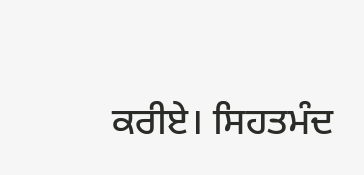ਕਰੀਏ। ਸਿਹਤਮੰਦ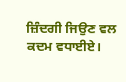ਜ਼ਿੰਦਗੀ ਜਿਉਣ ਵਲ ਕਦਮ ਵਧਾਈਏ।